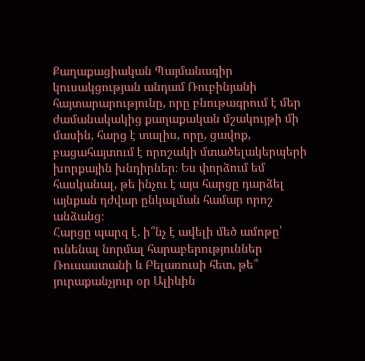Քաղաքացիական Պայմանագիր կուսակցության անդամ Ռուբինյանի հայտարարությունը, որը բնութագրում է մեր ժամանակակից քաղաքական մշակույթի մի մասին, հարց է տալիս, որը, ցավոք, բացահայտում է որոշակի մտածելակերպերի խորքային խնդիրներ։ Ես փորձում եմ հասկանալ, թե ինչու է այս հարցը դարձել այնքան դժվար ընկալման համար որոշ անձանց։
Հարցը պարզ է. ի՞նչ է ավելի մեծ ամոթը՝ ունենալ նորմալ հարաբերություններ Ռուսաստանի և Բելառուսի հետ, թե՞ յուրաքանչյուր օր Ալիևին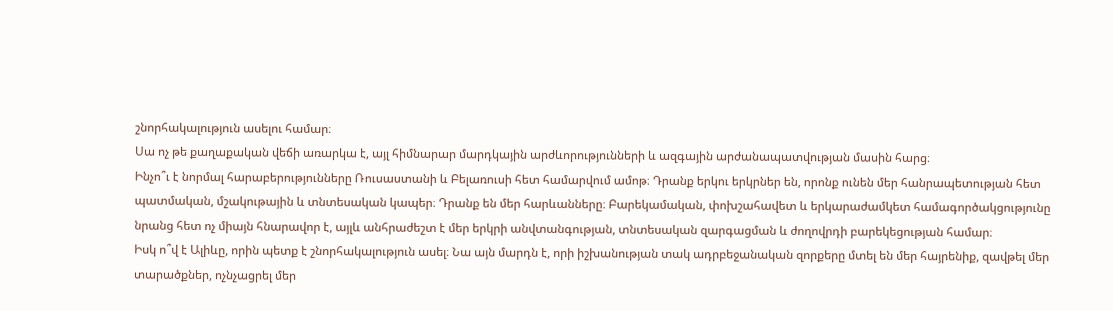շնորհակալություն ասելու համար։
Սա ոչ թե քաղաքական վեճի առարկա է, այլ հիմնարար մարդկային արժևորությունների և ազգային արժանապատվության մասին հարց։
Ինչո՞ւ է նորմալ հարաբերությունները Ռուսաստանի և Բելառուսի հետ համարվում ամոթ։ Դրանք երկու երկրներ են, որոնք ունեն մեր հանրապետության հետ պատմական, մշակութային և տնտեսական կապեր։ Դրանք են մեր հարևանները։ Բարեկամական, փոխշահավետ և երկարաժամկետ համագործակցությունը նրանց հետ ոչ միայն հնարավոր է, այլև անհրաժեշտ է մեր երկրի անվտանգության, տնտեսական զարգացման և ժողովրդի բարեկեցության համար։
Իսկ ո՞վ է Ալիևը, որին պետք է շնորհակալություն ասել։ Նա այն մարդն է, որի իշխանության տակ ադրբեջանական զորքերը մտել են մեր հայրենիք, զավթել մեր տարածքներ, ոչնչացրել մեր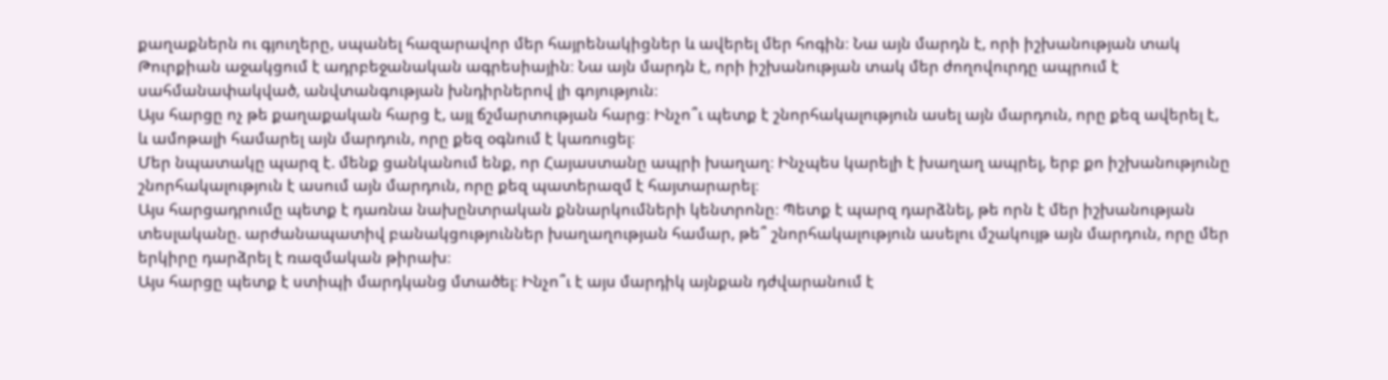քաղաքներն ու գյուղերը, սպանել հազարավոր մեր հայրենակիցներ և ավերել մեր հոգին։ Նա այն մարդն է, որի իշխանության տակ Թուրքիան աջակցում է ադրբեջանական ագրեսիային։ Նա այն մարդն է, որի իշխանության տակ մեր ժողովուրդը ապրում է սահմանափակված, անվտանգության խնդիրներով լի գոյություն։
Այս հարցը ոչ թե քաղաքական հարց է, այլ ճշմարտության հարց։ Ինչո՞ւ պետք է շնորհակալություն ասել այն մարդուն, որը քեզ ավերել է, և ամոթալի համարել այն մարդուն, որը քեզ օգնում է կառուցել։
Մեր նպատակը պարզ է. մենք ցանկանում ենք, որ Հայաստանը ապրի խաղաղ։ Ինչպես կարելի է խաղաղ ապրել, երբ քո իշխանությունը շնորհակալություն է ասում այն մարդուն, որը քեզ պատերազմ է հայտարարել։
Այս հարցադրումը պետք է դառնա նախընտրական քննարկումների կենտրոնը։ Պետք է պարզ դարձնել, թե որն է մեր իշխանության տեսլականը. արժանապատիվ բանակցություններ խաղաղության համար, թե՞ շնորհակալություն ասելու մշակույթ այն մարդուն, որը մեր երկիրը դարձրել է ռազմական թիրախ։
Այս հարցը պետք է ստիպի մարդկանց մտածել։ Ինչո՞ւ է այս մարդիկ այնքան դժվարանում է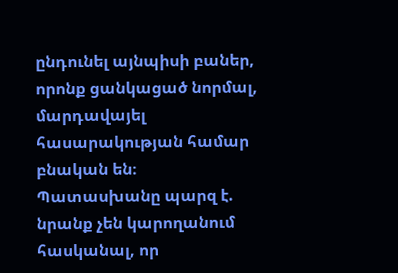ընդունել այնպիսի բաներ, որոնք ցանկացած նորմալ, մարդավայել հասարակության համար բնական են։ Պատասխանը պարզ է. նրանք չեն կարողանում հասկանալ, որ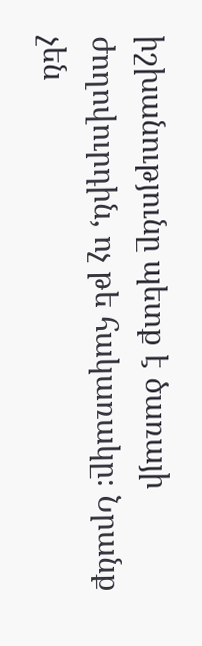իշխանությունը պետք է ծառայի ժողովուրդին, ոչ թե հակառակը։ Նրանք չեն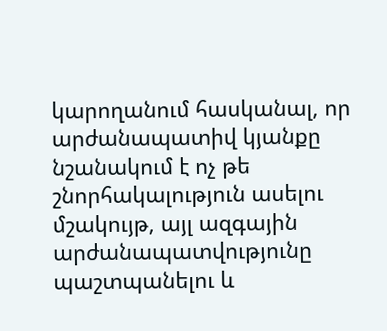կարողանում հասկանալ, որ արժանապատիվ կյանքը նշանակում է ոչ թե շնորհակալություն ասելու մշակույթ, այլ ազգային արժանապատվությունը պաշտպանելու և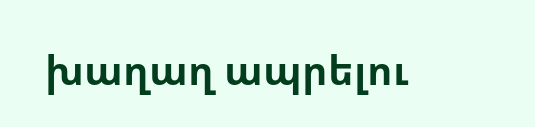խաղաղ ապրելու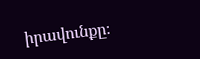իրավունքը։